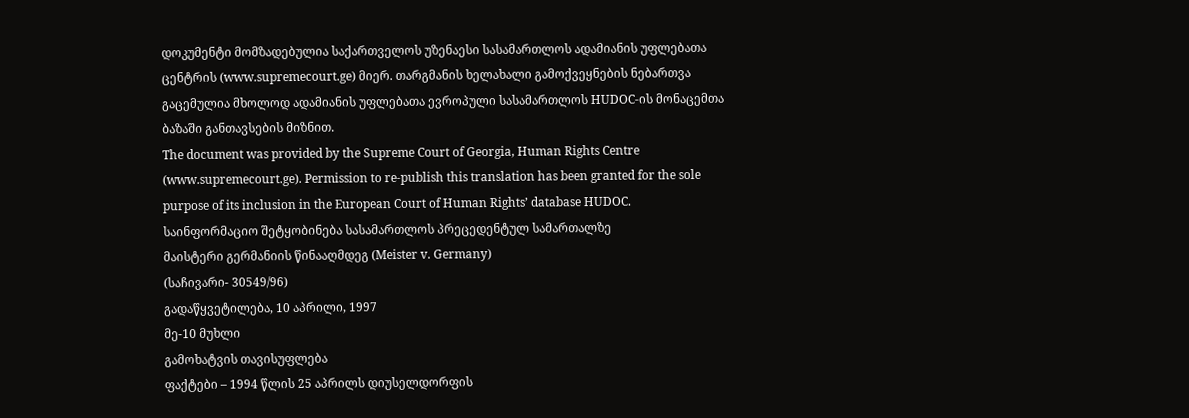დოკუმენტი მომზადებულია საქართველოს უზენაესი სასამართლოს ადამიანის უფლებათა ცენტრის (www.supremecourt.ge) მიერ. თარგმანის ხელახალი გამოქვეყნების ნებართვა გაცემულია მხოლოდ ადამიანის უფლებათა ევროპული სასამართლოს HUDOC-ის მონაცემთა ბაზაში განთავსების მიზნით.
The document was provided by the Supreme Court of Georgia, Human Rights Centre (www.supremecourt.ge). Permission to re-publish this translation has been granted for the sole purpose of its inclusion in the European Court of Human Rights’ database HUDOC.
საინფორმაციო შეტყობინება სასამართლოს პრეცედენტულ სამართალზე
მაისტერი გერმანიის წინააღმდეგ (Meister v. Germany)
(საჩივარი- 30549/96)
გადაწყვეტილება, 10 აპრილი, 1997
მე-10 მუხლი
გამოხატვის თავისუფლება
ფაქტები – 1994 წლის 25 აპრილს დიუსელდორფის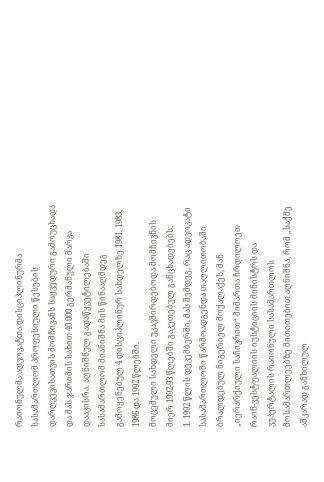რაიონულმა ადვოკატთა დისციპლინურმა სასამართლომ პროფესიული წესების დარღვევისათვის მომჩივანს საყვედური გამოუცხადა და მას ჯარიმის სახით 40 000 გერმანული მარკა დააკისრა. აღნიშნულ გადაწყვეტილებაში სასამართლომ მიანიშნა მის წინააღმდეგ გამოყენებულ 4 დისციპლინურ სახდელზე 1981, 1983, 1986 და 1992 წლებში.
მოცემული სახდელი უკავშირდებოდა მომჩივნის მიერ 1992-93 წლებში გაკეთებულ განცხადებებს:
1. 1992 წლის დეკემბერში, მას შემდეგ, რაც ადვოკატი სასამართლოში წარმოადგენდა თაღლითობაში ბრალდებულ ნიგერიელ მოქალაქეს, მან „იერარქიული საჩივრით“ მიმართა ჩრდილოეთ რაინ-ვესტფალიის იუსტიციის მინისტრს და ვუპერტალის რაიონული სასამართლოს მოსამართლეებზე მითითებით აღნიშნა, რომ „საქმე აშკარად განხილულ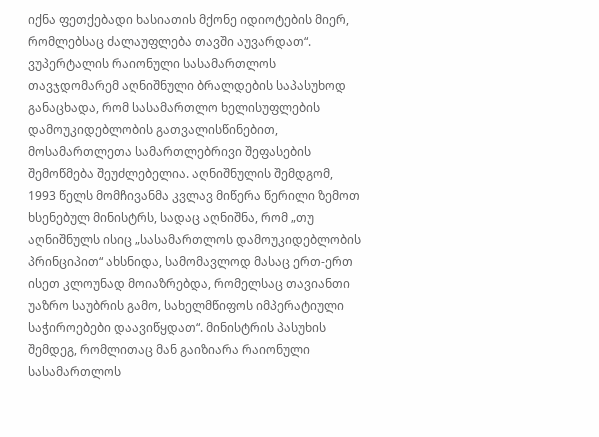იქნა ფეთქებადი ხასიათის მქონე იდიოტების მიერ, რომლებსაც ძალაუფლება თავში აუვარდათ“. ვუპერტალის რაიონული სასამართლოს თავჯდომარემ აღნიშნული ბრალდების საპასუხოდ განაცხადა, რომ სასამართლო ხელისუფლების დამოუკიდებლობის გათვალისწინებით, მოსამართლეთა სამართლებრივი შეფასების შემოწმება შეუძლებელია. აღნიშნულის შემდგომ, 1993 წელს მომჩივანმა კვლავ მიწერა წერილი ზემოთ ხსენებულ მინისტრს, სადაც აღნიშნა, რომ „თუ აღნიშნულს ისიც „სასამართლოს დამოუკიდებლობის პრინციპით“ ახსნიდა, სამომავლოდ მასაც ერთ-ერთ ისეთ კლოუნად მოიაზრებდა, რომელსაც თავიანთი უაზრო საუბრის გამო, სახელმწიფოს იმპერატიული საჭიროებები დაავიწყდათ“. მინისტრის პასუხის შემდეგ, რომლითაც მან გაიზიარა რაიონული სასამართლოს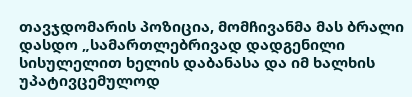თავჯდომარის პოზიცია, მომჩივანმა მას ბრალი დასდო „სამართლებრივად დადგენილი სისულელით ხელის დაბანასა და იმ ხალხის უპატივცემულოდ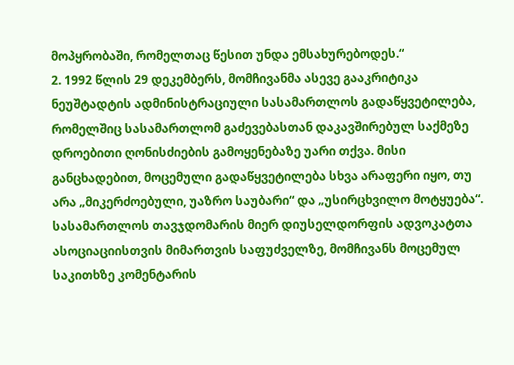მოპყრობაში, რომელთაც წესით უნდა ემსახურებოდეს.“
2. 1992 წლის 29 დეკემბერს, მომჩივანმა ასევე გააკრიტიკა ნეუშტადტის ადმინისტრაციული სასამართლოს გადაწყვეტილება, რომელშიც სასამართლომ გაძევებასთან დაკავშირებულ საქმეზე დროებითი ღონისძიების გამოყენებაზე უარი თქვა. მისი განცხადებით, მოცემული გადაწყვეტილება სხვა არაფერი იყო, თუ არა „მიკერძოებული, უაზრო საუბარი“ და „უსირცხვილო მოტყუება“. სასამართლოს თავჯდომარის მიერ დიუსელდორფის ადვოკატთა ასოციაციისთვის მიმართვის საფუძველზე, მომჩივანს მოცემულ საკითხზე კომენტარის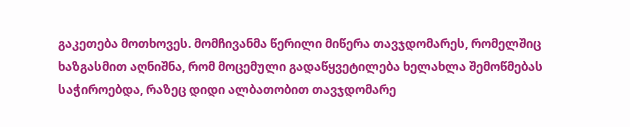გაკეთება მოთხოვეს. მომჩივანმა წერილი მიწერა თავჯდომარეს, რომელშიც ხაზგასმით აღნიშნა, რომ მოცემული გადაწყვეტილება ხელახლა შემოწმებას საჭიროებდა, რაზეც დიდი ალბათობით თავჯდომარე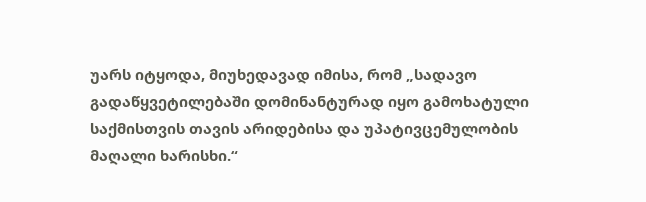უარს იტყოდა, მიუხედავად იმისა, რომ „სადავო გადაწყვეტილებაში დომინანტურად იყო გამოხატული საქმისთვის თავის არიდებისა და უპატივცემულობის მაღალი ხარისხი.“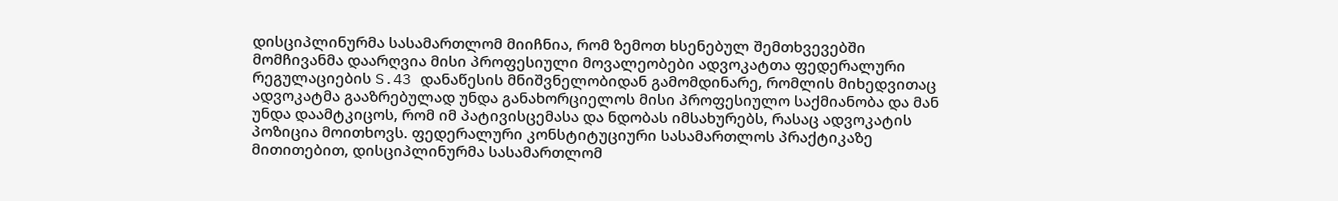დისციპლინურმა სასამართლომ მიიჩნია, რომ ზემოთ ხსენებულ შემთხვევებში მომჩივანმა დაარღვია მისი პროფესიული მოვალეობები ადვოკატთა ფედერალური რეგულაციების S.43 დანაწესის მნიშვნელობიდან გამომდინარე, რომლის მიხედვითაც ადვოკატმა გააზრებულად უნდა განახორციელოს მისი პროფესიულო საქმიანობა და მან უნდა დაამტკიცოს, რომ იმ პატივისცემასა და ნდობას იმსახურებს, რასაც ადვოკატის პოზიცია მოითხოვს. ფედერალური კონსტიტუციური სასამართლოს პრაქტიკაზე მითითებით, დისციპლინურმა სასამართლომ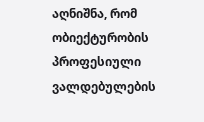აღნიშნა, რომ ობიექტურობის პროფესიული ვალდებულების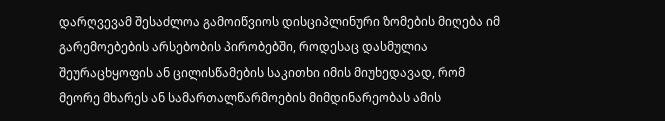დარღვევამ შესაძლოა გამოიწვიოს დისციპლინური ზომების მიღება იმ გარემოებების არსებობის პირობებში, როდესაც დასმულია შეურაცხყოფის ან ცილისწამების საკითხი იმის მიუხედავად, რომ მეორე მხარეს ან სამართალწარმოების მიმდინარეობას ამის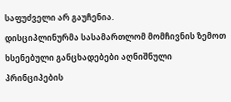საფუძველი არ გაუჩენია.
დისციპლინურმა სასამართლომ მომჩივნის ზემოთ ხსენებული განცხადებები აღნიშნული პრინციპების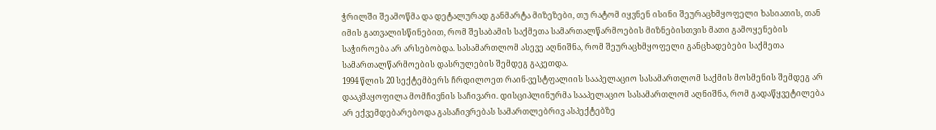ჭრილში შეამოწმა და დეტალურად განმარტა მიზეზები, თუ რატომ იყვნენ ისინი შეურაცხმყოფელი ხასიათის, თან იმის გათვალისწინებით, რომ შესაბამის საქმეთა სამართალწარმოების მიზნებისთვის მათი გამოყენების საჭიროება არ არსებობდა. სასამართლომ ასევე აღნიშნა, რომ შეურაცხმყოფელი განცხადებები საქმეთა სამართალწარმოების დასრულების შემდეგ გაკეთდა.
1994 წლის 20 სექტემბერს ჩრდილოეთ რაინ-ვესტფალიის სააპელაციო სასამართლომ საქმის მოსმენის შემდეგ არ დააკმაყოფილა მომჩივნის საჩივარი. დისციპლინურმა სააპელაციო სასამართლომ აღნიშნა, რომ გადაწყვეტილება არ ექვემდებარებოდა გასაჩივრებას სამართლებრივ ასპექტებზე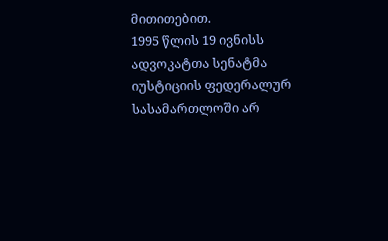მითითებით.
1995 წლის 19 ივნისს ადვოკატთა სენატმა იუსტიციის ფედერალურ სასამართლოში არ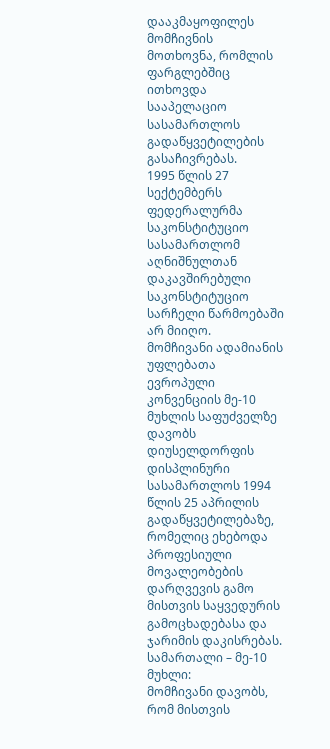დააკმაყოფილეს მომჩივნის მოთხოვნა, რომლის ფარგლებშიც ითხოვდა სააპელაციო სასამართლოს გადაწყვეტილების გასაჩივრებას.
1995 წლის 27 სექტემბერს ფედერალურმა საკონსტიტუციო სასამართლომ აღნიშნულთან დაკავშირებული საკონსტიტუციო სარჩელი წარმოებაში არ მიიღო.
მომჩივანი ადამიანის უფლებათა ევროპული კონვენციის მე-10 მუხლის საფუძველზე დავობს დიუსელდორფის დისპლინური სასამართლოს 1994 წლის 25 აპრილის გადაწყვეტილებაზე, რომელიც ეხებოდა პროფესიული მოვალეობების დარღვევის გამო მისთვის საყვედურის გამოცხადებასა და ჯარიმის დაკისრებას.
სამართალი – მე-10 მუხლი:
მომჩივანი დავობს, რომ მისთვის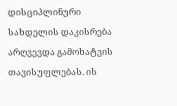დისციპლინური სახდელის დაკისრება არღვევდა გამოხატვის თავისუფლებას. ის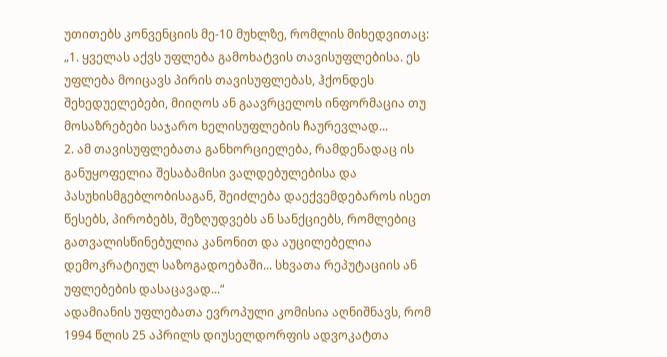უთითებს კონვენციის მე-10 მუხლზე, რომლის მიხედვითაც:
„1. ყველას აქვს უფლება გამოხატვის თავისუფლებისა. ეს უფლება მოიცავს პირის თავისუფლებას, ჰქონდეს შეხედუელებები, მიიღოს ან გაავრცელოს ინფორმაცია თუ მოსაზრებები საჯარო ხელისუფლების ჩაურევლად...
2. ამ თავისუფლებათა განხორციელება, რამდენადაც ის განუყოფელია შესაბამისი ვალდებულებისა და პასუხისმგებლობისაგან, შეიძლება დაექვემდებაროს ისეთ წესებს, პირობებს, შეზღუდვებს ან სანქციებს, რომლებიც გათვალისწინებულია კანონით და აუცილებელია დემოკრატიულ საზოგადოებაში... სხვათა რეპუტაციის ან უფლებების დასაცავად...“
ადამიანის უფლებათა ევროპული კომისია აღნიშნავს, რომ 1994 წლის 25 აპრილს დიუსელდორფის ადვოკატთა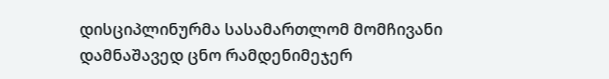დისციპლინურმა სასამართლომ მომჩივანი დამნაშავედ ცნო რამდენიმეჯერ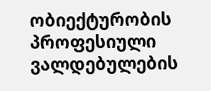ობიექტურობის პროფესიული ვალდებულების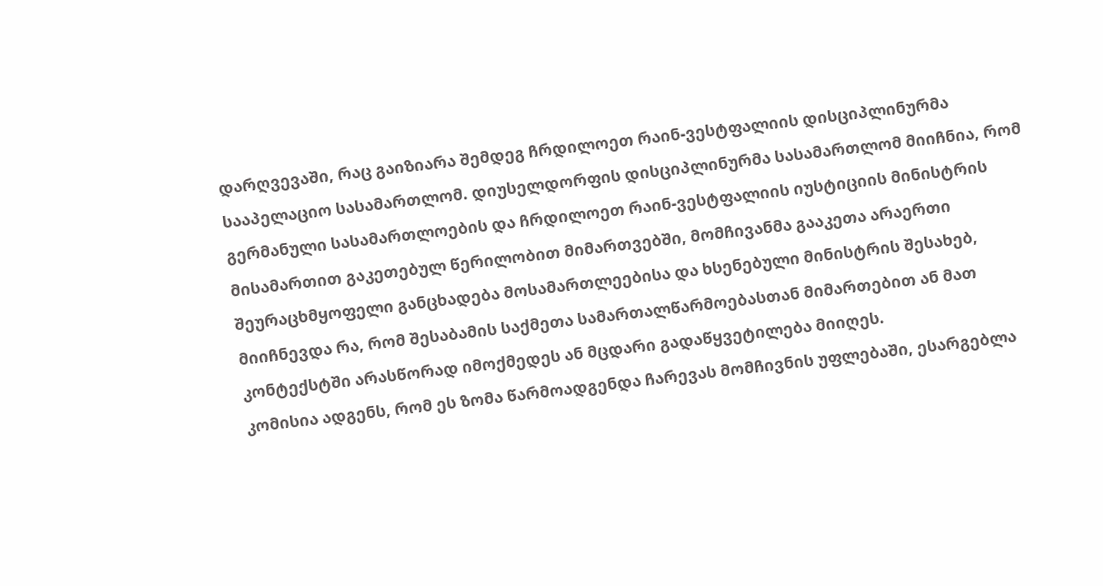დარღვევაში, რაც გაიზიარა შემდეგ ჩრდილოეთ რაინ-ვესტფალიის დისციპლინურმა სააპელაციო სასამართლომ. დიუსელდორფის დისციპლინურმა სასამართლომ მიიჩნია, რომ გერმანული სასამართლოების და ჩრდილოეთ რაინ-ვესტფალიის იუსტიციის მინისტრის მისამართით გაკეთებულ წერილობით მიმართვებში, მომჩივანმა გააკეთა არაერთი შეურაცხმყოფელი განცხადება მოსამართლეებისა და ხსენებული მინისტრის შესახებ, მიიჩნევდა რა, რომ შესაბამის საქმეთა სამართალწარმოებასთან მიმართებით ან მათ კონტექსტში არასწორად იმოქმედეს ან მცდარი გადაწყვეტილება მიიღეს.
კომისია ადგენს, რომ ეს ზომა წარმოადგენდა ჩარევას მომჩივნის უფლებაში, ესარგებლა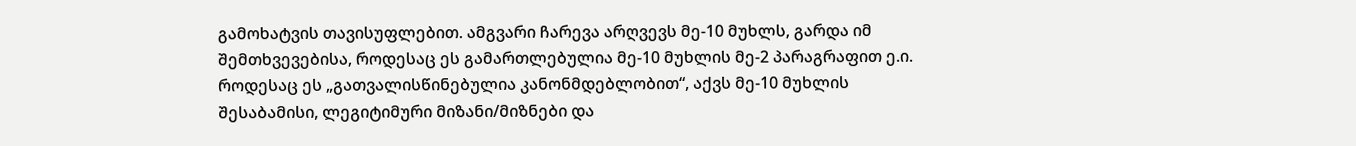გამოხატვის თავისუფლებით. ამგვარი ჩარევა არღვევს მე-10 მუხლს, გარდა იმ შემთხვევებისა, როდესაც ეს გამართლებულია მე-10 მუხლის მე-2 პარაგრაფით ე.ი. როდესაც ეს „გათვალისწინებულია კანონმდებლობით“, აქვს მე-10 მუხლის შესაბამისი, ლეგიტიმური მიზანი/მიზნები და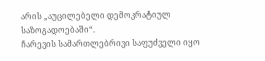არის „აუცილებელი დემოკრატიულ საზოგადოებაში“.
ჩარევის სამართლებრივი საფუძველი იყო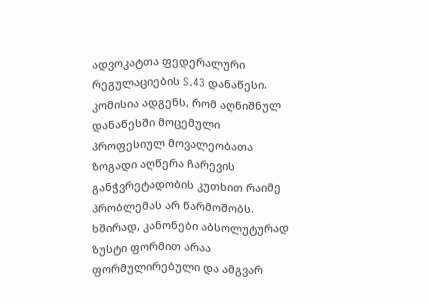ადვოკატთა ფედერალური რეგულაციების S.43 დანაწესი. კომისია ადგენს, რომ აღნიშნულ დანაწესში მოცემული პროფესიულ მოვალეობათა ზოგადი აღწერა ჩარევის განჭვრეტადობის კუთხით რაიმე პრობლემას არ წარმოშობს. ხშირად, კანონები აბსოლუტურად ზუსტი ფორმით არაა ფორმულირებული და ამგვარ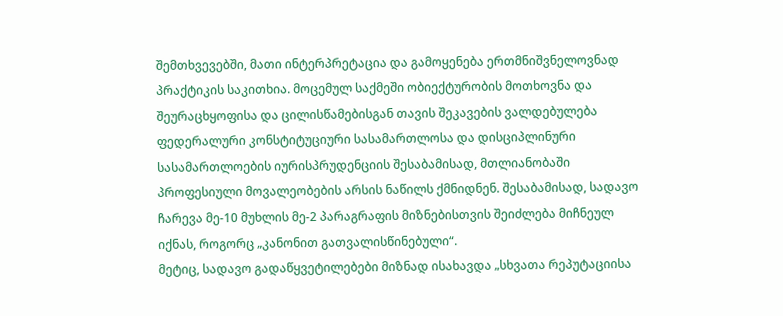შემთხვევებში, მათი ინტერპრეტაცია და გამოყენება ერთმნიშვნელოვნად პრაქტიკის საკითხია. მოცემულ საქმეში ობიექტურობის მოთხოვნა და შეურაცხყოფისა და ცილისწამებისგან თავის შეკავების ვალდებულება ფედერალური კონსტიტუციური სასამართლოსა და დისციპლინური სასამართლოების იურისპრუდენციის შესაბამისად, მთლიანობაში პროფესიული მოვალეობების არსის ნაწილს ქმნიდნენ. შესაბამისად, სადავო ჩარევა მე-10 მუხლის მე-2 პარაგრაფის მიზნებისთვის შეიძლება მიჩნეულ იქნას, როგორც „კანონით გათვალისწინებული“.
მეტიც, სადავო გადაწყვეტილებები მიზნად ისახავდა „სხვათა რეპუტაციისა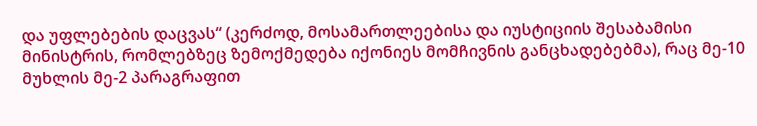და უფლებების დაცვას“ (კერძოდ, მოსამართლეებისა და იუსტიციის შესაბამისი მინისტრის, რომლებზეც ზემოქმედება იქონიეს მომჩივნის განცხადებებმა), რაც მე-10 მუხლის მე-2 პარაგრაფით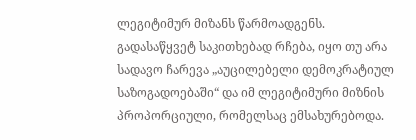ლეგიტიმურ მიზანს წარმოადგენს.
გადასაწყვეტ საკითხებად რჩება, იყო თუ არა სადავო ჩარევა „აუცილებელი დემოკრატიულ საზოგადოებაში“ და იმ ლეგიტიმური მიზნის პროპორციული, რომელსაც ემსახურებოდა.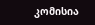კომისია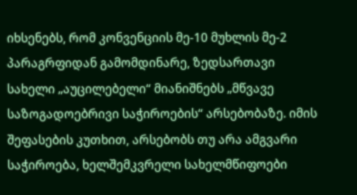იხსენებს, რომ კონვენციის მე-10 მუხლის მე-2 პარაგრფიდან გამომდინარე, ზედსართავი სახელი „აუცილებელი“ მიანიშნებს „მწვავე საზოგადოებრივი საჭიროების“ არსებობაზე. იმის შეფასების კუთხით, არსებობს თუ არა ამგვარი საჭიროება, ხელშემკვრელი სახელმწიფოები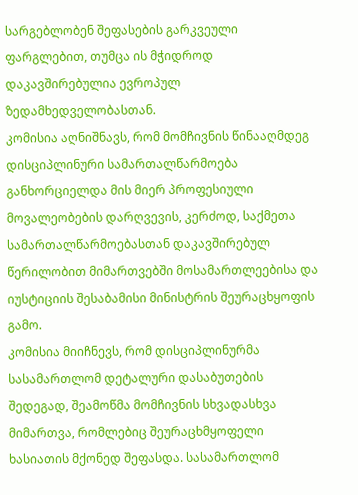სარგებლობენ შეფასების გარკვეული ფარგლებით, თუმცა ის მჭიდროდ დაკავშირებულია ევროპულ ზედამხედველობასთან.
კომისია აღნიშნავს, რომ მომჩივნის წინააღმდეგ დისციპლინური სამართალწარმოება განხორციელდა მის მიერ პროფესიული მოვალეობების დარღვევის, კერძოდ, საქმეთა სამართალწარმოებასთან დაკავშირებულ წერილობით მიმართვებში მოსამართლეებისა და იუსტიციის შესაბამისი მინისტრის შეურაცხყოფის გამო.
კომისია მიიჩნევს, რომ დისციპლინურმა სასამართლომ დეტალური დასაბუთების შედეგად, შეამოწმა მომჩივნის სხვადასხვა მიმართვა, რომლებიც შეურაცხმყოფელი ხასიათის მქონედ შეფასდა. სასამართლომ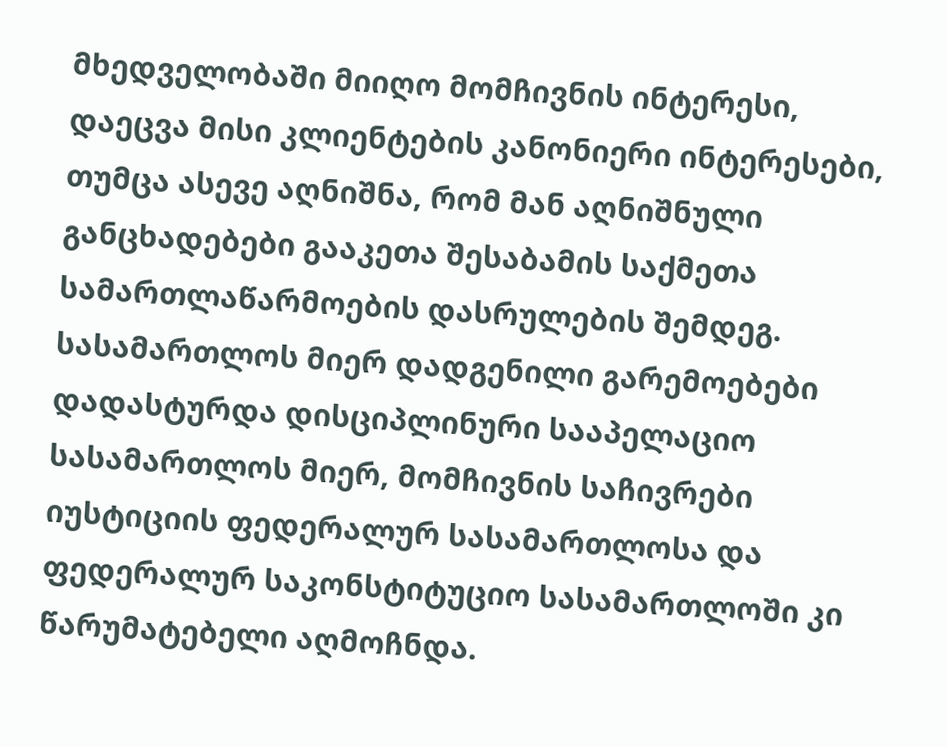მხედველობაში მიიღო მომჩივნის ინტერესი, დაეცვა მისი კლიენტების კანონიერი ინტერესები, თუმცა ასევე აღნიშნა, რომ მან აღნიშნული განცხადებები გააკეთა შესაბამის საქმეთა სამართლაწარმოების დასრულების შემდეგ. სასამართლოს მიერ დადგენილი გარემოებები დადასტურდა დისციპლინური სააპელაციო სასამართლოს მიერ, მომჩივნის საჩივრები იუსტიციის ფედერალურ სასამართლოსა და ფედერალურ საკონსტიტუციო სასამართლოში კი წარუმატებელი აღმოჩნდა.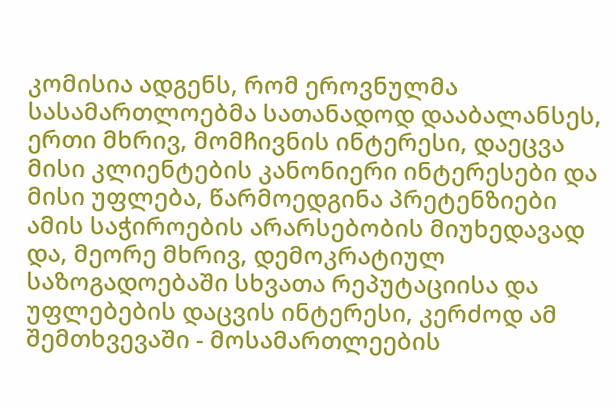კომისია ადგენს, რომ ეროვნულმა სასამართლოებმა სათანადოდ დააბალანსეს, ერთი მხრივ, მომჩივნის ინტერესი, დაეცვა მისი კლიენტების კანონიერი ინტერესები და მისი უფლება, წარმოედგინა პრეტენზიები ამის საჭიროების არარსებობის მიუხედავად და, მეორე მხრივ, დემოკრატიულ საზოგადოებაში სხვათა რეპუტაციისა და უფლებების დაცვის ინტერესი, კერძოდ ამ შემთხვევაში - მოსამართლეების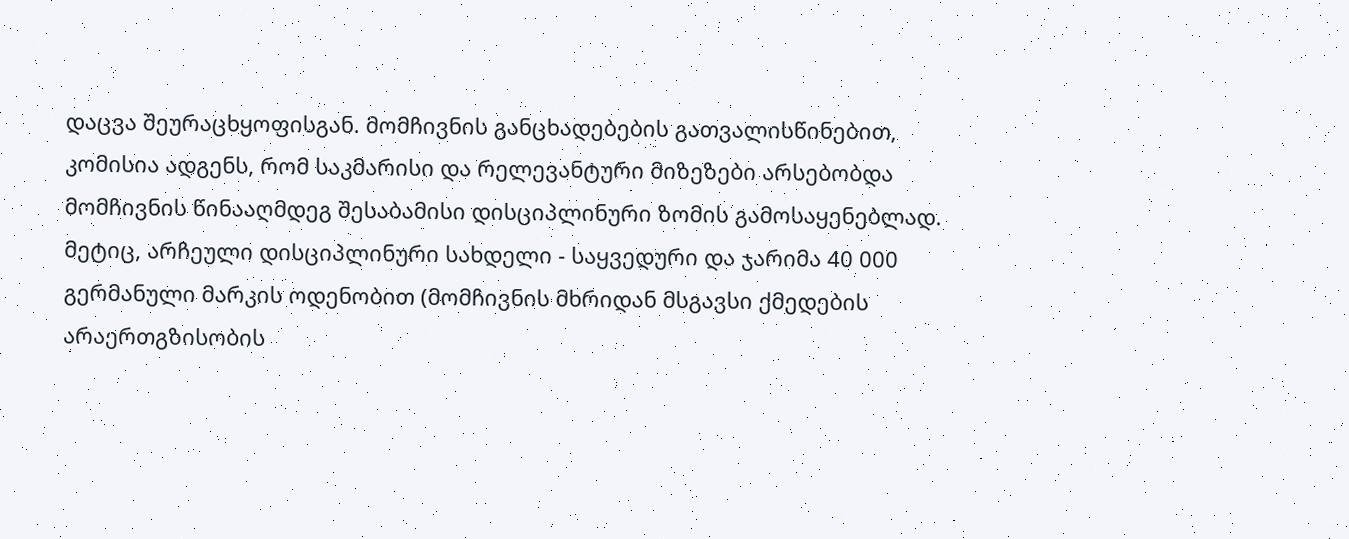დაცვა შეურაცხყოფისგან. მომჩივნის განცხადებების გათვალისწინებით, კომისია ადგენს, რომ საკმარისი და რელევანტური მიზეზები არსებობდა მომჩივნის წინააღმდეგ შესაბამისი დისციპლინური ზომის გამოსაყენებლად.
მეტიც, არჩეული დისციპლინური სახდელი - საყვედური და ჯარიმა 40 000 გერმანული მარკის ოდენობით (მომჩივნის მხრიდან მსგავსი ქმედების არაერთგზისობის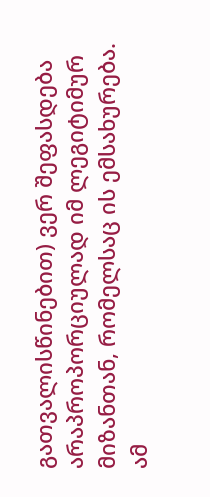გათვალისწინებით) ვერ შეფასდება არაპროპორციულად იმ ლეგიტიმურ მიზანთან, რომელსაც ის ემსახურება.
ამ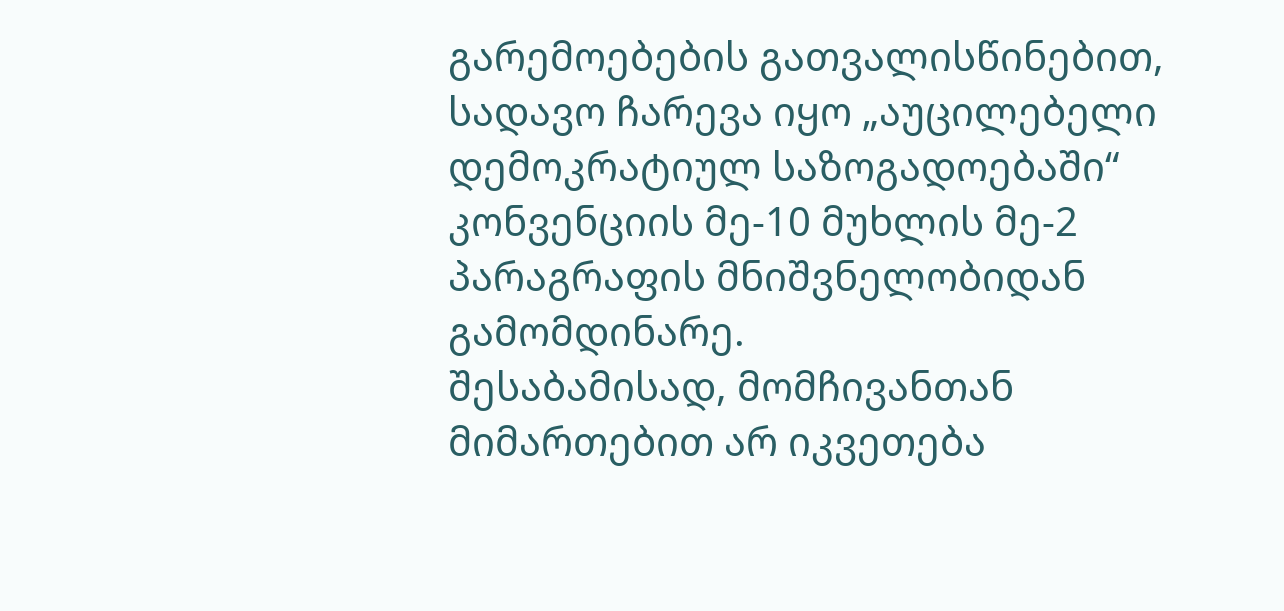გარემოებების გათვალისწინებით, სადავო ჩარევა იყო „აუცილებელი დემოკრატიულ საზოგადოებაში“ კონვენციის მე-10 მუხლის მე-2 პარაგრაფის მნიშვნელობიდან გამომდინარე.
შესაბამისად, მომჩივანთან მიმართებით არ იკვეთება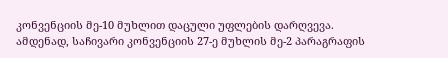კონვენციის მე-10 მუხლით დაცული უფლების დარღვევა.
ამდენად, საჩივარი კონვენციის 27-ე მუხლის მე-2 პარაგრაფის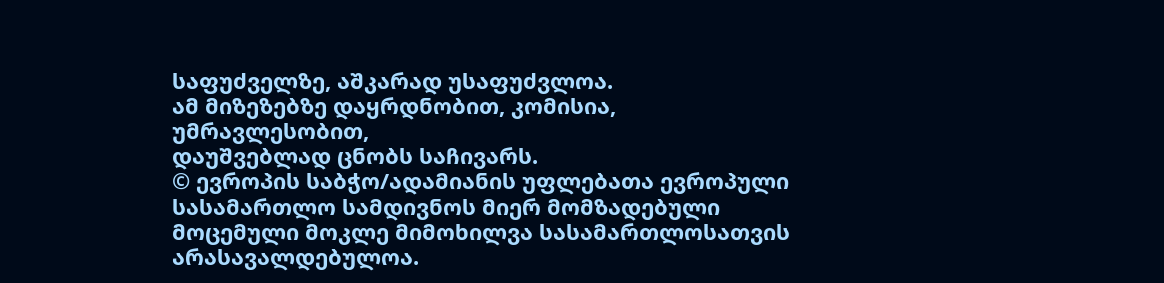საფუძველზე, აშკარად უსაფუძვლოა.
ამ მიზეზებზე დაყრდნობით, კომისია, უმრავლესობით,
დაუშვებლად ცნობს საჩივარს.
© ევროპის საბჭო/ადამიანის უფლებათა ევროპული სასამართლო სამდივნოს მიერ მომზადებული მოცემული მოკლე მიმოხილვა სასამართლოსათვის არასავალდებულოა.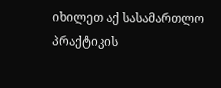იხილეთ აქ სასამართლო პრაქტიკის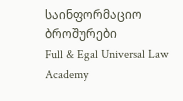საინფორმაციო ბროშურები
Full & Egal Universal Law Academy